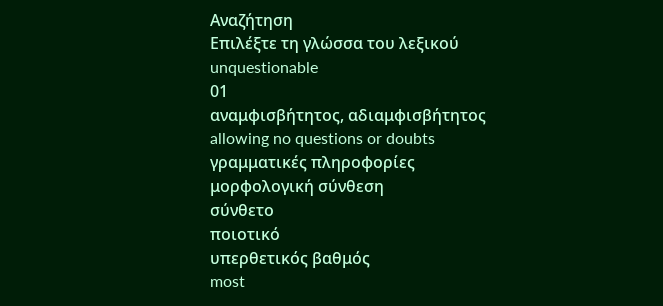Αναζήτηση
Επιλέξτε τη γλώσσα του λεξικού
unquestionable
01
αναμφισβήτητος, αδιαμφισβήτητος
allowing no questions or doubts
γραμματικές πληροφορίες
μορφολογική σύνθεση
σύνθετο
ποιοτικό
υπερθετικός βαθμός
most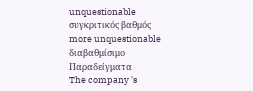unquestionable
συγκριτικός βαθμός
more unquestionable
διαβαθμίσιμο
Παραδείγματα
The company 's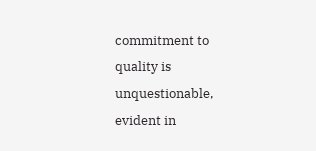commitment to quality is unquestionable, evident in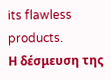its flawless products.
Η δέσμευση της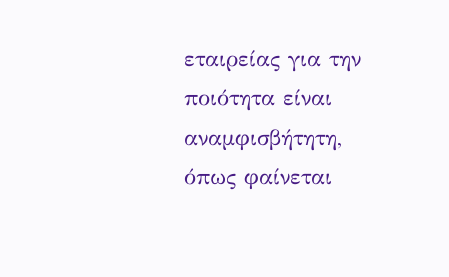εταιρείας για την ποιότητα είναι αναμφισβήτητη, όπως φαίνεται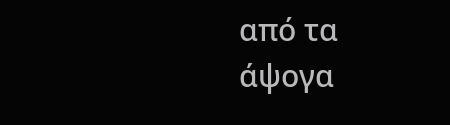από τα άψογα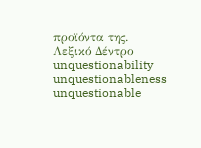προϊόντα της.
Λεξικό Δέντρο
unquestionability
unquestionableness
unquestionable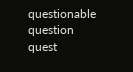questionable
question
quest